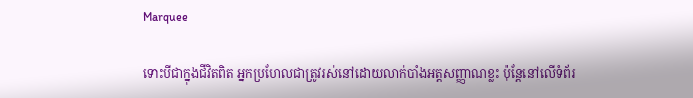Marquee

ទោះបីជាក្នុងជីវិតពិត អ្នកប្រហែលជាត្រូវរស់នៅដោយលាក់បាំងអត្តសញ្ញាណខ្លះ ប៉ុន្តែនៅលើទំព័រ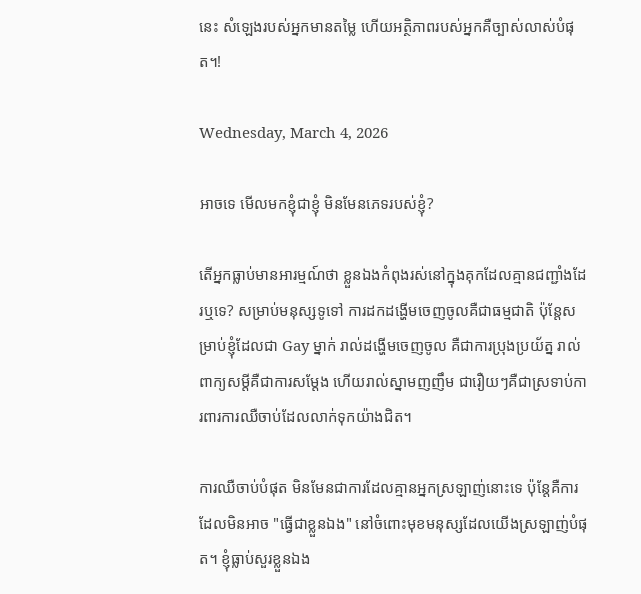នេះ សំឡេងរបស់អ្នកមានតម្លៃ ហើយអត្ថិភាពរបស់អ្នកគឺច្បាស់លាស់បំផុត។!

Wednesday, March 4, 2026

អាចទេ មើលមកខ្ញុំជាខ្ញុំ មិនមែនភេទរបស់ខ្ញុំ?

តើអ្នកធ្លាប់មានអារម្មណ៍ថា ខ្លួនឯងកំពុងរស់នៅក្នុងគុកដែលគ្មានជញ្ជាំងដែរឬទេ? សម្រាប់មនុស្សទូទៅ ការដកដង្ហើមចេញចូលគឺជាធម្មជាតិ ប៉ុន្តែសម្រាប់ខ្ញុំដែលជា Gay ម្នាក់ រាល់ដង្ហើមចេញចូល គឺជាការប្រុងប្រយ័ត្ន រាល់ពាក្យសម្តីគឺជាការសម្តែង ហើយរាល់ស្នាមញញឹម ជារឿយៗគឺជាស្រទាប់ការពារការឈឺចាប់ដែលលាក់ទុកយ៉ាងជិត។

ការឈឺចាប់បំផុត មិនមែនជាការដែលគ្មានអ្នកស្រឡាញ់នោះទេ ប៉ុន្តែគឺការដែលមិនអាច "ធ្វើជាខ្លួនឯង" នៅចំពោះមុខមនុស្សដែលយើងស្រឡាញ់បំផុត។ ខ្ញុំធ្លាប់សួរខ្លួនឯង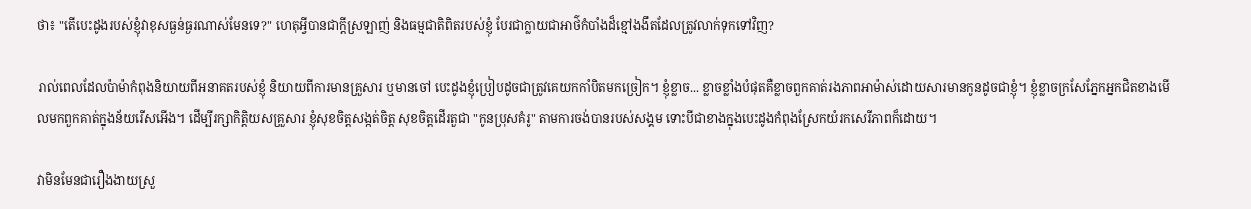ថា៖ "តើបេះដូងរបស់ខ្ញុំវាខុសធ្ងន់ធ្ងរណាស់មែនទេ?" ហេតុអ្វីបានជាក្តីស្រឡាញ់ និងធម្មជាតិពិតរបស់ខ្ញុំ បែរជាក្លាយជាអាថ៌កំបាំងដ៏ខ្មៅងងឹតដែលត្រូវលាក់ទុកទៅវិញ?

រាល់ពេលដែលប៉ាម៉ាកំពុងនិយាយពីអនាគតរបស់ខ្ញុំ និយាយពីការមានគ្រួសារ ឬមានចៅ បេះដូងខ្ញុំប្រៀបដូចជាត្រូវគេយកកាំបិតមកច្រៀក។ ខ្ញុំខ្លាច... ខ្លាចខ្លាំងបំផុតគឺខ្លាចពួកគាត់រងភាពអាម៉ាស់ដោយសារមានកូនដូចជាខ្ញុំ។ ខ្ញុំខ្លាចក្រសែភ្នែកអ្នកជិតខាងមើលមកពួកគាត់ក្នុងន័យរើសអើង។ ដើម្បីរក្សាកិត្តិយសគ្រួសារ ខ្ញុំសុខចិត្តសង្កត់ចិត្ត សុខចិត្តដើរតួជា "កូនប្រុសគំរូ" តាមការចង់បានរបស់សង្គម ទោះបីជាខាងក្នុងបេះដូងកំពុងស្រែកយំរកសេរីភាពក៏ដោយ។

វាមិនមែនជារឿងងាយស្រួ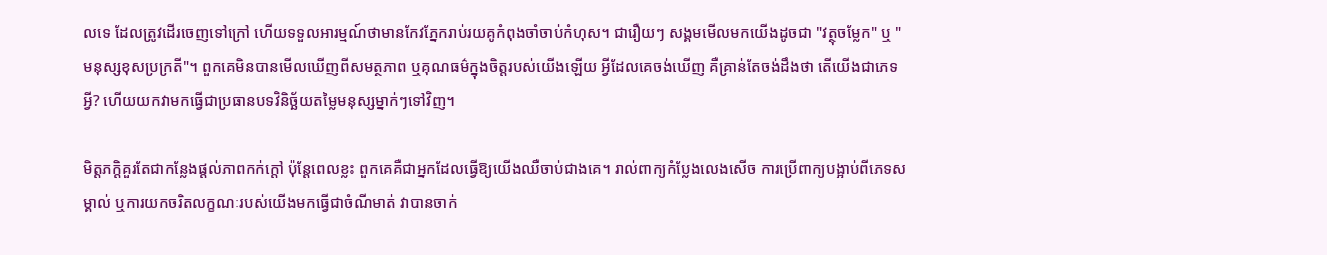លទេ ដែលត្រូវដើរចេញទៅក្រៅ ហើយទទួលអារម្មណ៍ថាមានកែវភ្នែករាប់រយគូកំពុងចាំចាប់កំហុស។ ជារឿយៗ សង្គមមើលមកយើងដូចជា "វត្ថុចម្លែក" ឬ "មនុស្សខុសប្រក្រតី"។ ពួកគេមិនបានមើលឃើញពីសមត្ថភាព ឬគុណធម៌ក្នុងចិត្តរបស់យើងឡើយ អ្វីដែលគេចង់ឃើញ គឺគ្រាន់តែចង់ដឹងថា តើយើងជាភេទអ្វី? ហើយយកវាមកធ្វើជាប្រធានបទវិនិច្ឆ័យតម្លៃមនុស្សម្នាក់ៗទៅវិញ។

មិត្តភក្តិគួរតែជាកន្លែងផ្តល់ភាពកក់ក្តៅ ប៉ុន្តែពេលខ្លះ ពួកគេគឺជាអ្នកដែលធ្វើឱ្យយើងឈឺចាប់ជាងគេ។ រាល់ពាក្យកំប្លែងលេងសើច ការប្រើពាក្យបង្អាប់ពីភេទសម្គាល់ ឬការយកចរិតលក្ខណៈរបស់យើងមកធ្វើជាចំណីមាត់ វាបានចាក់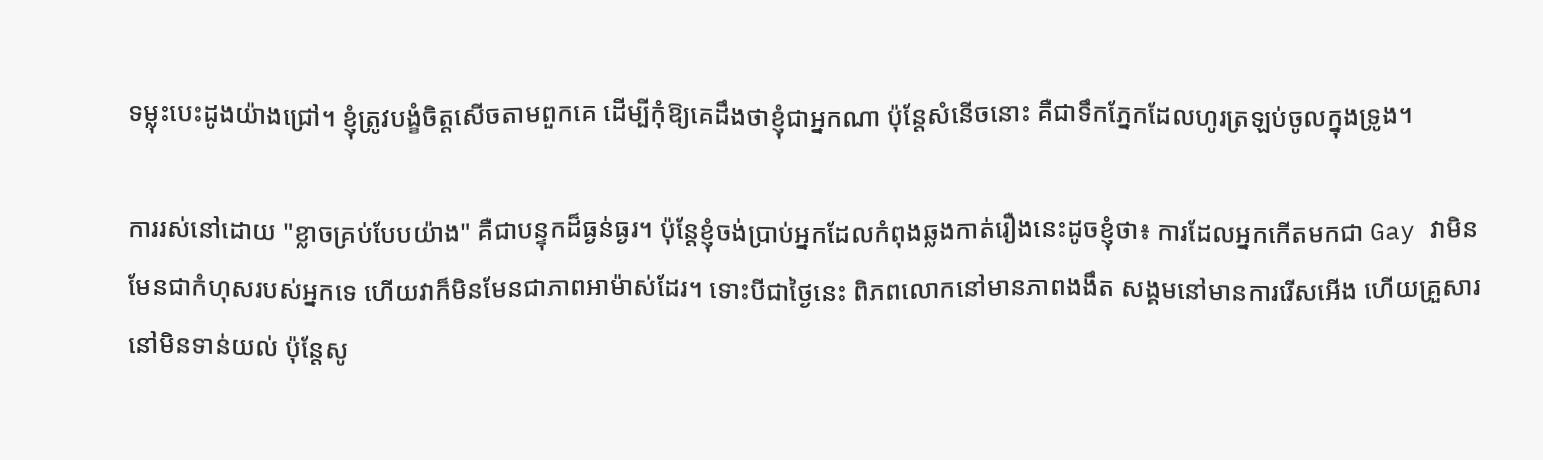ទម្លុះបេះដូងយ៉ាងជ្រៅ។ ខ្ញុំត្រូវបង្ខំចិត្តសើចតាមពួកគេ ដើម្បីកុំឱ្យគេដឹងថាខ្ញុំជាអ្នកណា ប៉ុន្តែសំនើចនោះ គឺជាទឹកភ្នែកដែលហូរត្រឡប់ចូលក្នុងទ្រូង។

ការរស់នៅដោយ "ខ្លាចគ្រប់បែបយ៉ាង" គឺជាបន្ទុកដ៏ធ្ងន់ធ្ងរ។ ប៉ុន្តែខ្ញុំចង់ប្រាប់អ្នកដែលកំពុងឆ្លងកាត់រឿងនេះដូចខ្ញុំថា៖ ការដែលអ្នកកើតមកជា Gay វាមិនមែនជាកំហុសរបស់អ្នកទេ ហើយវាក៏មិនមែនជាភាពអាម៉ាស់ដែរ។ ទោះបីជាថ្ងៃនេះ ពិភពលោកនៅមានភាពងងឹត សង្គមនៅមានការរើសអើង ហើយគ្រួសារនៅមិនទាន់យល់ ប៉ុន្តែសូ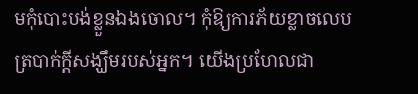មកុំបោះបង់ខ្លួនឯងចោល។ កុំឱ្យការភ័យខ្លាចលេបត្របាក់ក្តីសង្ឃឹមរបស់អ្នក។ យើងប្រហែលជា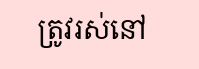ត្រូវរស់នៅ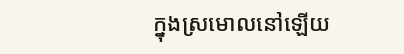ក្នុងស្រមោលនៅឡើយ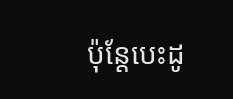ប៉ុន្តែបេះដូ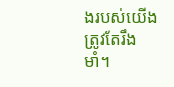ងរបស់យើងត្រូវតែរឹងមាំ។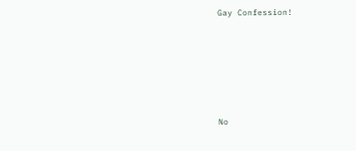Gay Confession!






No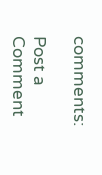comments:

Post a Comment